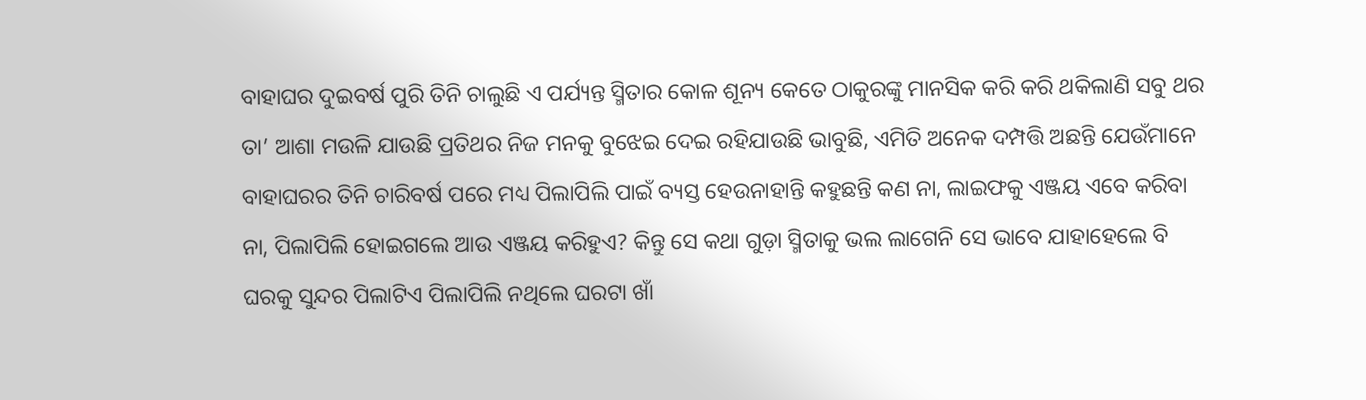ବାହାଘର ଦୁଇବର୍ଷ ପୁରି ତିନି ଚାଲୁଛି ଏ ପର୍ଯ୍ୟନ୍ତ ସ୍ମିତାର କୋଳ ଶୂନ୍ୟ କେତେ ଠାକୁରଙ୍କୁ ମାନସିକ କରି କରି ଥକିଲାଣି ସବୁ ଥର ତା’ ଆଶା ମଉଳି ଯାଉଛି ପ୍ରତିଥର ନିଜ ମନକୁ ବୁଝେଇ ଦେଇ ରହିଯାଉଛି ଭାବୁଛି, ଏମିତି ଅନେକ ଦମ୍ପତ୍ତି ଅଛନ୍ତି ଯେଉଁମାନେ ବାହାଘରର ତିନି ଚାରିବର୍ଷ ପରେ ମଧ୍ୟ ପିଲାପିଲି ପାଇଁ ବ୍ୟସ୍ତ ହେଉନାହାନ୍ତି କହୁଛନ୍ତି କଣ ନା, ଲାଇଫକୁ ଏଞ୍ଜୟ ଏବେ କରିବା ନା, ପିଲାପିଲି ହୋଇଗଲେ ଆଉ ଏଞ୍ଜୟ କରିହୁଏ? କିନ୍ତୁ ସେ କଥା ଗୁଡ଼ା ସ୍ମିତାକୁ ଭଲ ଲାଗେନି ସେ ଭାବେ ଯାହାହେଲେ ବି ଘରକୁ ସୁନ୍ଦର ପିଲାଟିଏ ପିଲାପିଲି ନଥିଲେ ଘରଟା ଖାଁ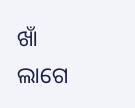ଖାଁ ଲାଗେ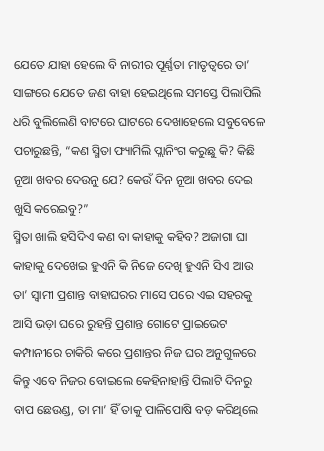ଯେତେ ଯାହା ହେଲେ ବି ନାରୀର ପୂର୍ଣ୍ଣତା ମାତୃତ୍ବରେ ତା’ ସାଙ୍ଗରେ ଯେତେ ଜଣ ବାହା ହେଇଥିଲେ ସମସ୍ତେ ପିଲାପିଲି ଧରି ବୁଲିଲେଣି ବାଟରେ ଘାଟରେ ଦେଖାହେଲେ ସବୁବେଳେ ପଚାରୁଛନ୍ତି, “କଣ ସ୍ମିତା ଫ୍ୟାମିଲି ପ୍ଲାନିଂଗ କରୁଛୁ କି? କିଛି ନୂଆ ଖବର ଦେଉନୁ ଯେ? କେଉଁ ଦିନ ନୂଆ ଖବର ଦେଇ ଖୁସି କରେଇବୁ?”
ସ୍ମିତା ଖାଲି ହସିଦିଏ କଣ ବା କାହାକୁ କହିବ? ଅଜାଗା ଘା କାହାକୁ ଦେଖେଇ ହୁଏନି କି ନିଜେ ଦେଖି ହୁଏନି ସିଏ ଆଉ ତା’ ସ୍ୱାମୀ ପ୍ରଶାନ୍ତ ବାହାଘରର ମାସେ ପରେ ଏଇ ସହରକୁ ଆସି ଭଡ଼ା ଘରେ ରୁହନ୍ତି ପ୍ରଶାନ୍ତ ଗୋଟେ ପ୍ରାଇଭେଟ କମ୍ପାନୀରେ ଚାକିରି କରେ ପ୍ରଶାନ୍ତର ନିଜ ଘର ଅନୁଗୁଳରେ କିନ୍ତୁ ଏବେ ନିଜର ବୋଇଲେ କେହିନାହାନ୍ତି ପିଲାଟି ଦିନରୁ ବାପ ଛେଉଣ୍ଡ, ତା ମା’ ହିଁ ତାକୁ ପାଳିପୋଷି ବଡ଼ କରିଥିଲେ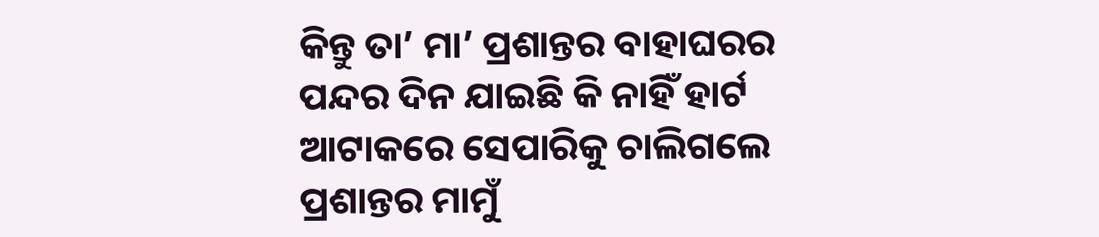କିନ୍ତୁ ତା’ ମା’ ପ୍ରଶାନ୍ତର ବାହାଘରର ପନ୍ଦର ଦିନ ଯାଇଛି କି ନାହିଁ ହାର୍ଟ ଆଟାକରେ ସେପାରିକୁ ଚାଲିଗଲେ ପ୍ରଶାନ୍ତର ମାମୁଁ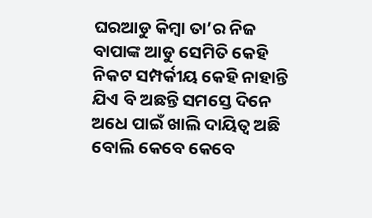ଘରଆଡୁ କିମ୍ବା ତା’ର ନିଜ ବାପାଙ୍କ ଆଡୁ ସେମିତି କେହି ନିକଟ ସମ୍ପର୍କୀୟ କେହି ନାହାନ୍ତି
ଯିଏ ବି ଅଛନ୍ତି ସମସ୍ତେ ଦିନେ ଅଧେ ପାଇଁ ଖାଲି ଦାୟିତ୍ବ ଅଛି ବୋଲି କେବେ କେବେ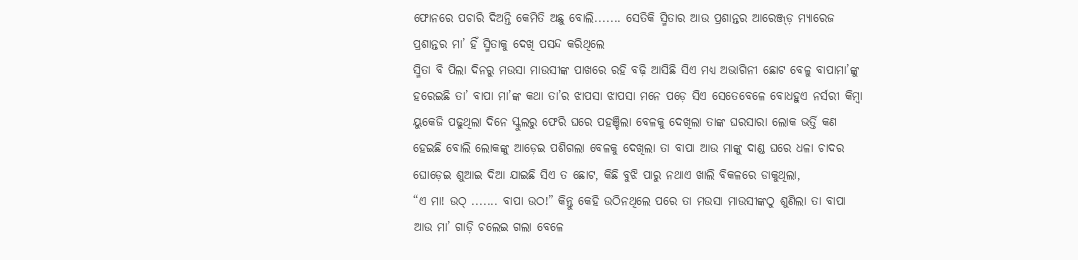ଫୋନରେ ପଚାରି ଦିଅନ୍ତି କେମିତି ଅଛୁ ବୋଲି....... ସେତିକି ସ୍ମିତାର ଆଉ ପ୍ରଶାନ୍ତର ଆରେଞ୍ଜ୍ଡ଼ ମ୍ୟାରେଜ ପ୍ରଶାନ୍ତର ମା’ ହିଁ ସ୍ମିତାକୁ ଦେଖି ପସନ୍ଦ କରିଥିଲେ
ସ୍ମିତା ବି ପିଲା ଦିନରୁ ମଉସା ମାଉସୀଙ୍କ ପାଖରେ ରହି ବଢ଼ି ଆସିଛି ସିଏ ମଧ୍ୟ ଅଭାଗିନୀ ଛୋଟ ବେଳୁ ବାପାମା’ଙ୍କୁ ହରେଇଛି ତା’ ବାପା ମା’ଙ୍କ କଥା ତା’ର ଝାପସା ଝାପସା ମନେ ପଡ଼େ ସିଏ ସେତେବେଳେ ବୋଧହୁଏ ନର୍ସରୀ କିମ୍ବା ୟୁକେଜି ପଢୁଥିଲା ଦିନେ ସ୍କୁଲରୁ ଫେରି ଘରେ ପହଞ୍ଚିଲା ବେଳକୁ ଦେଖିଲା ତାଙ୍କ ଘରସାରା ଲୋକ ଭର୍ତ୍ତି କଣ ହେଇଛି ବୋଲି ଲୋକଙ୍କୁ ଆଡ଼େଇ ପଶିଗଲା ବେଳକୁ ଦେଖିଲା ତା ବାପା ଆଉ ମାଙ୍କୁ ଦାଣ୍ଡ ଘରେ ଧଳା ଚାଦର ଘୋଡ଼େଇ ଶୁଆଇ ଦିଆ ଯାଇଛି ସିଏ ତ ଛୋଟ, କିଛି ବୁଝି ପାରୁ ନଥାଏ ଖାଲି ବିକଳରେ ଡାକୁଥିଲା,
“ଏ ମା! ଉଠ୍ ....... ବାପା ଉଠ!” କିନ୍ତୁ କେହି ଉଠିନଥିଲେ ପରେ ତା ମଉସା ମାଉସୀଙ୍କଠୁ ଶୁଣିଲା ତା ବାପା ଆଉ ମା’ ଗାଡ଼ି ଚଲେଇ ଗଲା ବେଳେ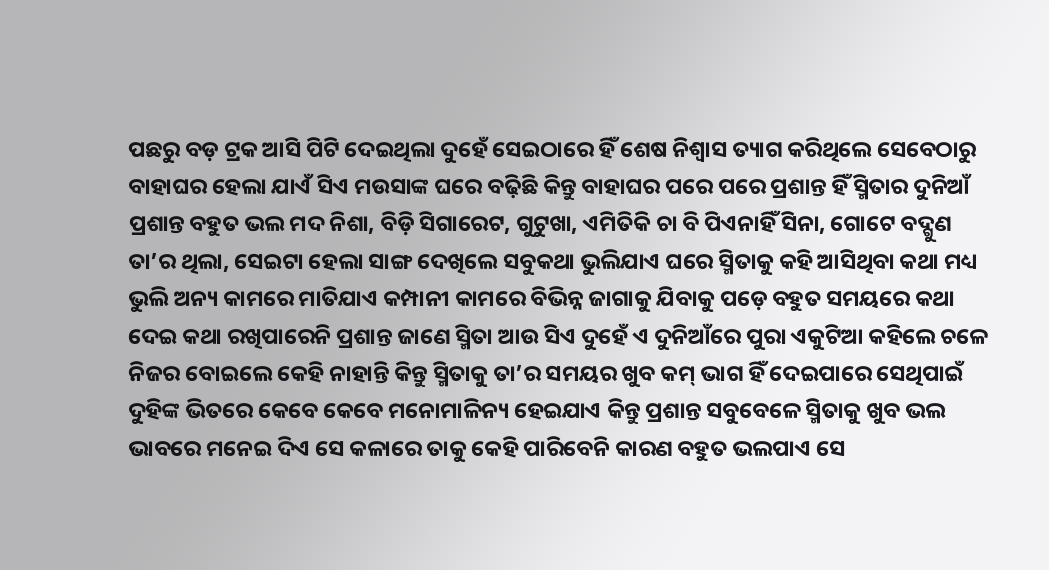ପଛରୁ ବଡ଼ ଟ୍ରକ ଆସି ପିଟି ଦେଇଥିଲା ଦୁହେଁ ସେଇଠାରେ ହିଁ ଶେଷ ନିଶ୍ବାସ ତ୍ୟାଗ କରିଥିଲେ ସେବେଠାରୁ ବାହାଘର ହେଲା ଯାଏଁ ସିଏ ମଉସାଙ୍କ ଘରେ ବଢ଼ିଛି କିନ୍ତୁ ବାହାଘର ପରେ ପରେ ପ୍ରଶାନ୍ତ ହିଁ ସ୍ମିତାର ଦୁନିଆଁ
ପ୍ରଶାନ୍ତ ବହୁତ ଭଲ ମଦ ନିଶା, ବିଡ଼ି ସିଗାରେଟ, ଗୁଟୁଖା, ଏମିତିକି ଚା ବି ପିଏନାହିଁ ସିନା, ଗୋଟେ ବଦ୍ଗୁଣ ତା’ର ଥିଲା, ସେଇଟା ହେଲା ସାଙ୍ଗ ଦେଖିଲେ ସବୁକଥା ଭୁଲିଯାଏ ଘରେ ସ୍ମିତାକୁ କହି ଆସିଥିବା କଥା ମଧ୍ୟ ଭୁଲି ଅନ୍ୟ କାମରେ ମାତିଯାଏ କମ୍ପାନୀ କାମରେ ବିଭିନ୍ନ ଜାଗାକୁ ଯିବାକୁ ପଡ଼େ ବହୁତ ସମୟରେ କଥା ଦେଇ କଥା ରଖିପାରେନି ପ୍ରଶାନ୍ତ ଜାଣେ ସ୍ମିତା ଆଉ ସିଏ ଦୁହେଁ ଏ ଦୁନିଆଁରେ ପୁରା ଏକୁଟିଆ କହିଲେ ଚଳେ ନିଜର ବୋଇଲେ କେହି ନାହାନ୍ତି କିନ୍ତୁ ସ୍ମିତାକୁ ତା’ର ସମୟର ଖୁବ କମ୍ ଭାଗ ହିଁ ଦେଇପାରେ ସେଥିପାଇଁ ଦୁହିଙ୍କ ଭିତରେ କେବେ କେବେ ମନୋମାଳିନ୍ୟ ହେଇଯାଏ କିନ୍ତୁ ପ୍ରଶାନ୍ତ ସବୁବେଳେ ସ୍ମିତାକୁ ଖୁବ ଭଲ ଭାବରେ ମନେଇ ଦିଏ ସେ କଳାରେ ତାକୁ କେହି ପାରିବେନି କାରଣ ବହୁତ ଭଲପାଏ ସେ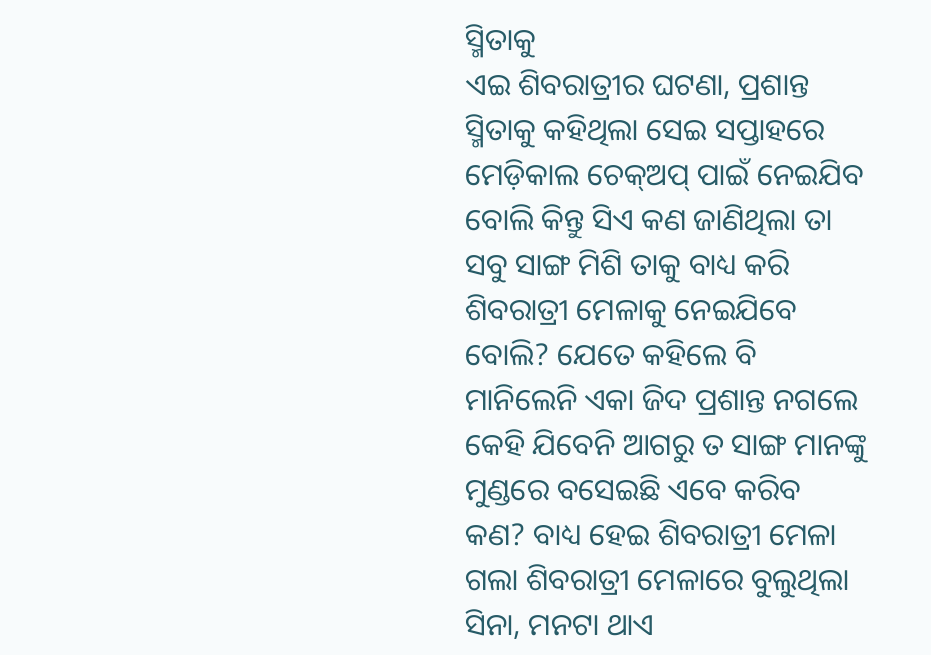ସ୍ମିତାକୁ
ଏଇ ଶିବରାତ୍ରୀର ଘଟଣା, ପ୍ରଶାନ୍ତ ସ୍ମିତାକୁ କହିଥିଲା ସେଇ ସପ୍ତାହରେ ମେଡ଼ିକାଲ ଚେକ୍ଅପ୍ ପାଇଁ ନେଇଯିବ ବୋଲି କିନ୍ତୁ ସିଏ କଣ ଜାଣିଥିଲା ତା ସବୁ ସାଙ୍ଗ ମିଶି ତାକୁ ବାଧ୍ୟ କରି ଶିବରାତ୍ରୀ ମେଳାକୁ ନେଇଯିବେ ବୋଲି? ଯେତେ କହିଲେ ବି ମାନିଲେନି ଏକା ଜିଦ ପ୍ରଶାନ୍ତ ନଗଲେ କେହି ଯିବେନି ଆଗରୁ ତ ସାଙ୍ଗ ମାନଙ୍କୁ ମୁଣ୍ଡରେ ବସେଇଛି ଏବେ କରିବ କଣ? ବାଧ୍ୟ ହେଇ ଶିବରାତ୍ରୀ ମେଳା ଗଲା ଶିବରାତ୍ରୀ ମେଳାରେ ବୁଲୁଥିଲା ସିନା, ମନଟା ଥାଏ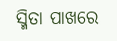ସ୍ମିତା ପାଖରେ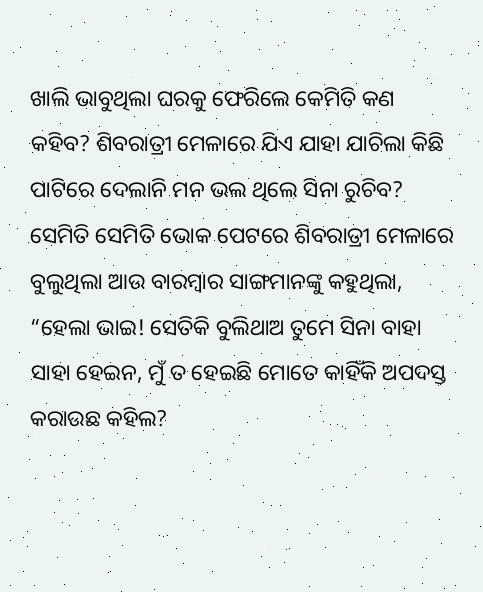ଖାଲି ଭାବୁଥିଲା ଘରକୁ ଫେରିଲେ କେମିତି କଣ କହିବ? ଶିବରାତ୍ରୀ ମେଳାରେ ଯିଏ ଯାହା ଯାଚିଲା କିଛି ପାଟିରେ ଦେଲାନି ମନ ଭଲ ଥିଲେ ସିନା ରୁଚିବ? ସେମିତି ସେମିତି ଭୋକ ପେଟରେ ଶିବରାତ୍ରୀ ମେଳାରେ ବୁଲୁଥିଲା ଆଉ ବାରମ୍ବାର ସାଙ୍ଗମାନଙ୍କୁ କହୁଥିଲା, “ହେଲା ଭାଇ! ସେତିକି ବୁଲିଥାଅ ତୁମେ ସିନା ବାହା ସାହା ହେଇନ, ମୁଁ ତ ହେଇଛି ମୋତେ କାହିଁକି ଅପଦସ୍ତ କରାଉଛ କହିଲ?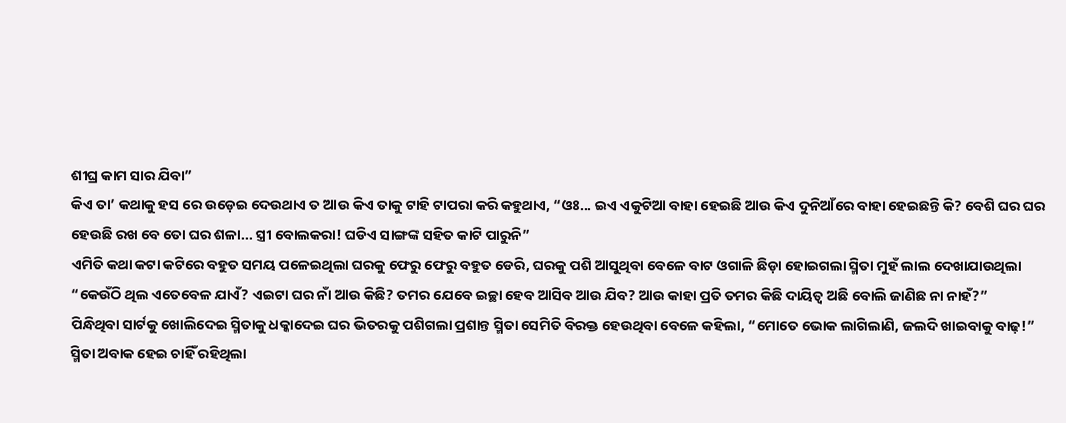ଶୀଘ୍ର କାମ ସାର ଯିବା”
କିଏ ତା’ କଥାକୁ ହସ ରେ ଉଡ଼େଇ ଦେଉଥାଏ ତ ଆଉ କିଏ ତାକୁ ଟାହି ଟାପରା କରି କହୁଥାଏ, “ଓଃ... ଇଏ ଏକୁଟିଆ ବାହା ହେଇଛି ଆଉ କିଏ ଦୁନିଆଁରେ ବାହା ହେଇଛନ୍ତି କି? ବେଶି ଘର ଘର ହେଉଛି ରଖ ବେ ତୋ ଘର ଶଳା... ସ୍ତ୍ରୀ ବୋଲକରା! ଘଡିଏ ସାଙ୍ଗଙ୍କ ସହିତ କାଟି ପାରୁନି”
ଏମିତି କଥା କଟା କଟିରେ ବହୁତ ସମୟ ପଳେଇଥିଲା ଘରକୁ ଫେରୁ ଫେରୁ ବହୁତ ଡେରି, ଘରକୁ ପଶି ଆସୁଥିବା ବେଳେ ବାଟ ଓଗାଳି ଛିଡ଼ା ହୋଇଗଲା ସ୍ମିତା ମୁହଁ ଲାଲ ଦେଖାଯାଉଥିଲା
“କେଉଁଠି ଥିଲ ଏତେବେଳ ଯାଏଁ? ଏଇଟା ଘର ନାଁ ଆଉ କିଛି? ତମର ଯେବେ ଇଚ୍ଛା ହେବ ଆସିବ ଆଉ ଯିବ? ଆଉ କାହା ପ୍ରତି ତମର କିଛି ଦାୟିତ୍ବ ଅଛି ବୋଲି ଜାଣିଛ ନା ନାହଁ?”
ପିନ୍ଧିଥିବା ସାର୍ଟକୁ ଖୋଲିଦେଇ ସ୍ମିତାକୁ ଧକ୍କାଦେଇ ଘର ଭିତରକୁ ପଶିଗଲା ପ୍ରଶାନ୍ତ ସ୍ମିତା ସେମିତି ବିରକ୍ତ ହେଉଥିବା ବେଳେ କହିଲା, “ମୋତେ ଭୋକ ଲାଗିଲାଣି, ଜଲଦି ଖାଇବାକୁ ବାଢ଼!”
ସ୍ମିତା ଅବାକ ହେଇ ଚାହିଁ ରହିଥିଲା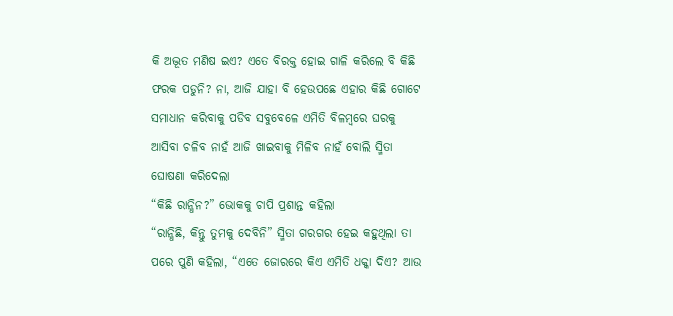କି ଅଦ୍ଭୂତ ମଣିଷ ଇଏ? ଏତେ ବିରକ୍ତ ହୋଇ ଗାଳି କରିଲେ ବି କିଛି ଫରକ ପଡୁନି? ନା, ଆଜି ଯାହା ବି ହେଉପଛେ ଏହାର କିଛି ଗୋଟେ ସମାଧାନ କରିବାକୁ ପଡିବ ସବୁବେଳେ ଏମିତି ବିଳମ୍ବରେ ଘରକୁ ଆସିବା ଚଳିବ ନାହଁ ଆଜି ଖାଇବାକୁ ମିଳିବ ନାହଁ ବୋଲି ସ୍ମିତା ଘୋଷଣା କରିଦେଲା
“କିଛି ରାନ୍ଧିନ?” ଭୋକକୁ ଚାପି ପ୍ରଶାନ୍ତ କହିଲା
“ରାନ୍ଧିଛି, କିନ୍ତୁ ତୁମକୁ ଦେବିନି” ସ୍ମିତା ଗରଗର ହେଇ କହୁଥିଲା ତା ପରେ ପୁଣି କହିଲା, “ଏତେ ଜୋରରେ କିଏ ଏମିତି ଧକ୍କା ଦିଏ? ଆଉ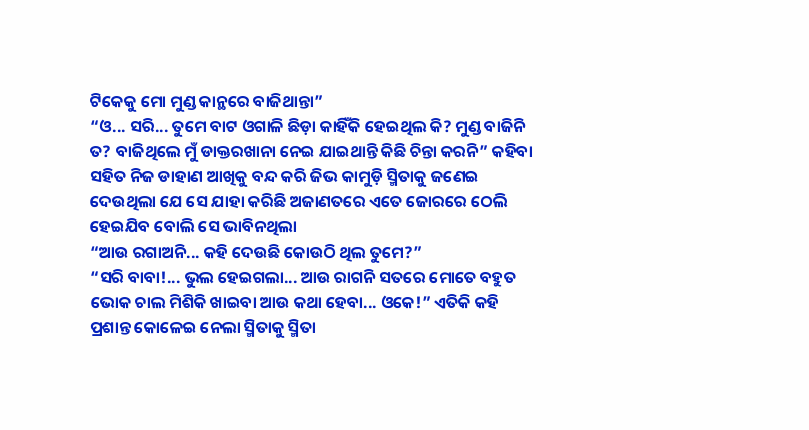ଟିକେକୁ ମୋ ମୁଣ୍ଡ କାନ୍ଥରେ ବାଜିଥାନ୍ତା”
“ଓ... ସରି... ତୁମେ ବାଟ ଓଗାଳି ଛିଡ଼ା କାହିଁକି ହେଇଥିଲ କି? ମୁଣ୍ଡ ବାଜିନି ତ? ବାଜିଥିଲେ ମୁଁ ଡାକ୍ତରଖାନା ନେଇ ଯାଇଥାନ୍ତି କିଛି ଚିନ୍ତା କରନି” କହିବା ସହିତ ନିଜ ଡାହାଣ ଆଖିକୁ ବନ୍ଦ କରି ଜିଭ କାମୁଡ଼ି ସ୍ମିତାକୁ ଜଣେଇ ଦେଉଥିଲା ଯେ ସେ ଯାହା କରିଛି ଅଜାଣତରେ ଏତେ ଜୋରରେ ଠେଲି ହେଇଯିବ ବୋଲି ସେ ଭାବିନଥିଲା
“ଆଉ ରଗାଅନି... କହି ଦେଉଛି କୋଉଠି ଥିଲ ତୁମେ?”
“ସରି ବାବା!... ଭୁଲ ହେଇଗଲା... ଆଉ ରାଗନି ସତରେ ମୋତେ ବହୁତ ଭୋକ ଚାଲ ମିଶିକି ଖାଇବା ଆଉ କଥା ହେବା... ଓକେ!” ଏତିକି କହି ପ୍ରଶାନ୍ତ କୋଳେଇ ନେଲା ସ୍ମିତାକୁ ସ୍ମିତା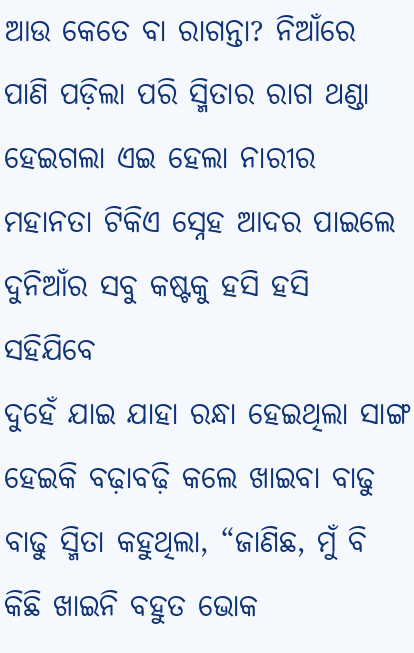ଆଉ କେତେ ବା ରାଗନ୍ତା? ନିଆଁରେ ପାଣି ପଡ଼ିଲା ପରି ସ୍ମିତାର ରାଗ ଥଣ୍ଡା ହେଇଗଲା ଏଇ ହେଲା ନାରୀର ମହାନତା ଟିକିଏ ସ୍ନେହ ଆଦର ପାଇଲେ ଦୁନିଆଁର ସବୁ କଷ୍ଟକୁ ହସି ହସି ସହିଯିବେ
ଦୁହେଁ ଯାଇ ଯାହା ରନ୍ଧା ହେଇଥିଲା ସାଙ୍ଗ ହେଇକି ବଢ଼ାବଢ଼ି କଲେ ଖାଇବା ବାଢୁ ବାଢୁ ସ୍ମିତା କହୁଥିଲା, “ଜାଣିଛ, ମୁଁ ବି କିଛି ଖାଇନି ବହୁତ ଭୋକ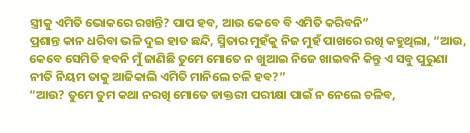ସ୍ତ୍ରୀକୁ ଏମିତି ଭୋକରେ ରଖନ୍ତି? ପାପ ହବ, ଆଉ କେବେ ବି ଏମିତି କରିବନି”
ପ୍ରଶାନ୍ତ କାନ ଧରିବା ଭଳି ଦୁଇ ହାତ ଛନ୍ଦି, ସ୍ମିତାର ମୁହଁକୁ ନିଜ ମୁହଁ ପାଖରେ ରଖି କହୁଥିଲା, “ଆଉ, କେବେ ସେମିତି ହବନି ମୁଁ ଜାଣିଛି ତୁମେ ମୋତେ ନ ଖୁଆଇ ନିଜେ ଖାଇବନି କିନ୍ତୁ ଏ ସବୁ ପୁରୁଣା ନୀତି ନିୟମ ତାକୁ ଆଜିକାଲି ଏମିତି ମାନିଲେ ଚଳି ହବ?”
“ଆଉ? ତୁମେ ତୁମ କଥା ନରଖି ମୋତେ ଡାକ୍ତରୀ ପରୀକ୍ଷା ପାଇଁ ନ ନେଲେ ଚଳିବ,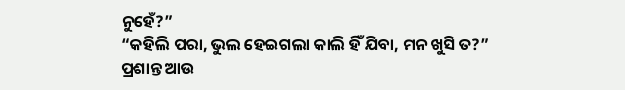ନୁହେଁ?”
“କହିଲି ପରା, ଭୁଲ ହେଇଗଲା କାଲି ହିଁ ଯିବା, ମନ ଖୁସି ତ?”
ପ୍ରଶାନ୍ତ ଆଉ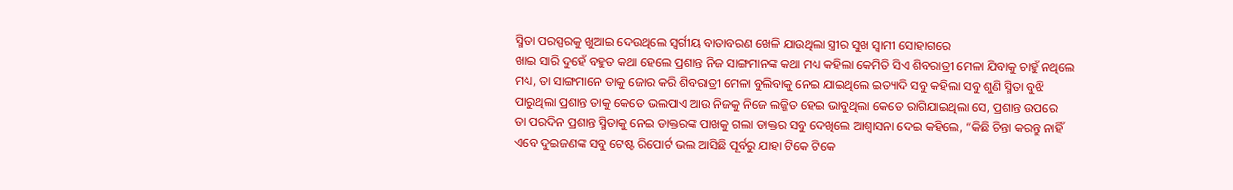ସ୍ମିତା ପରସ୍ପରକୁ ଖୁଆଇ ଦେଉଥିଲେ ସ୍ବର୍ଗୀୟ ବାତାବରଣ ଖେଳି ଯାଉଥିଲା ସ୍ତ୍ରୀର ସୁଖ ସ୍ବାମୀ ସୋହାଗରେ
ଖାଇ ସାରି ଦୁହେଁ ବହୁତ କଥା ହେଲେ ପ୍ରଶାନ୍ତ ନିଜ ସାଙ୍ଗମାନଙ୍କ କଥା ମଧ୍ୟ କହିଲା କେମିତି ସିଏ ଶିବରାତ୍ରୀ ମେଳା ଯିବାକୁ ଚାହୁଁ ନଥିଲେ ମଧ୍ୟ, ତା ସାଙ୍ଗମାନେ ତାକୁ ଜୋର କରି ଶିବରାତ୍ରୀ ମେଳା ବୁଲିବାକୁ ନେଇ ଯାଇଥିଲେ ଇତ୍ୟାଦି ସବୁ କହିଲା ସବୁ ଶୁଣି ସ୍ମିତା ବୁଝି ପାରୁଥିଲା ପ୍ରଶାନ୍ତ ତାକୁ କେତେ ଭଲପାଏ ଆଉ ନିଜକୁ ନିଜେ ଲଜ୍ଜିତ ହେଇ ଭାବୁଥିଲା କେତେ ରାଗିଯାଇଥିଲା ସେ, ପ୍ରଶାନ୍ତ ଉପରେ
ତା ପରଦିନ ପ୍ରଶାନ୍ତ ସ୍ମିତାକୁ ନେଇ ଡାକ୍ତରଙ୍କ ପାଖକୁ ଗଲା ଡାକ୍ତର ସବୁ ଦେଖିଲେ ଆଶ୍ବାସନା ଦେଇ କହିଲେ, “କିଛି ଚିନ୍ତା କରନ୍ତୁ ନାହିଁ ଏବେ ଦୁଇଜଣଙ୍କ ସବୁ ଟେଷ୍ଟ ରିପୋର୍ଟ ଭଲ ଆସିଛି ପୂର୍ବରୁ ଯାହା ଟିକେ ଟିକେ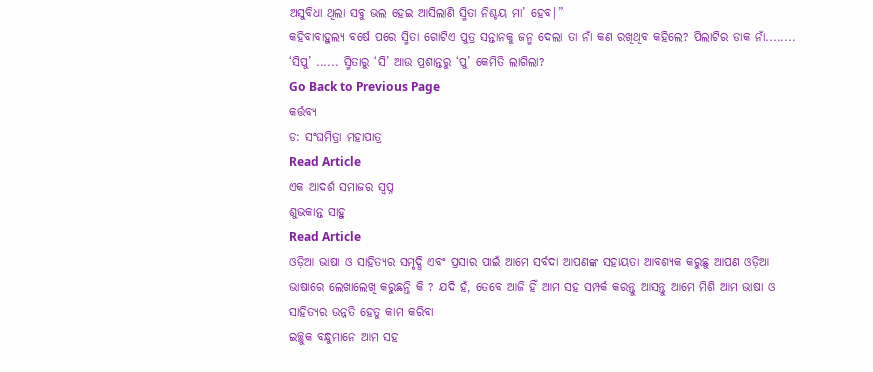ଅସୁବିଧା ଥିଲା ସବୁ ଭଲ ହେଇ ଆସିଲାଣି ସ୍ମିତା ନିଶ୍ଚୟ ମା’ ହେବ|”
କହିବାବାହୁଲ୍ୟ ବର୍ଷେ ପରେ ସ୍ମିତା ଗୋଟିଏ ପୁତ୍ର ସନ୍ତାନକୁ ଜନ୍ମ ଦେଲା ତା ନାଁ କଣ ରଖିଥିବ କହିଲେ? ପିଲାଟିର ଡାକ ନାଁ........ ‘ସିପୁ’ ...... ସ୍ମିତାରୁ ‘ସି’ ଆଉ ପ୍ରଶାନ୍ତରୁ ‘ପୁ’ କେମିତି ଲାଗିଲା?
Go Back to Previous Page
କର୍ତ୍ତବ୍ୟ
ଡ: ସଂଘମିତ୍ରା ମହାପାତ୍ର
Read Article
ଏକ ଆଦର୍ଶ ସମାଜର ସ୍ବପ୍ନ
ଶୁଭକାନ୍ତ ସାହୁ
Read Article
ଓଡ଼ିଆ ଭାଷା ଓ ସାହିତ୍ୟର ସମୃଦ୍ଧି ଏବଂ ପ୍ରସାର ପାଇଁ ଆମେ ସର୍ବଦା ଆପଣଙ୍କ ସହାୟତା ଆବଶ୍ୟକ କରୁଛୁ ଆପଣ ଓଡ଼ିଆ ଭାଷାରେ ଲେଖାଲେଖି କରୁଛନ୍ତି କି ? ଯଦି ହଁ, ତେବେ ଆଜି ହିଁ ଆମ ସହ ସମ୍ପର୍କ କରନ୍ତୁ ଆସନ୍ତୁ ଆମେ ମିଶି ଆମ ଭାଷା ଓ ସାହିତ୍ୟର ଉନ୍ନତି ହେତୁ କାମ କରିବା
ଇଚ୍ଛୁକ ବନ୍ଧୁମାନେ ଆମ ସହ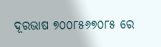ଦୂରଭାଷ ୭୦୦୮୫୬୭୦୮୫ ରେ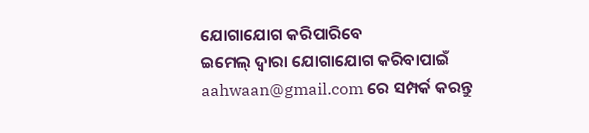ଯୋଗାଯୋଗ କରିପାରିବେ
ଇମେଲ୍ ଦ୍ବାରା ଯୋଗାଯୋଗ କରିବାପାଇଁ aahwaan@gmail.com ରେ ସମ୍ପର୍କ କରନ୍ତୁ